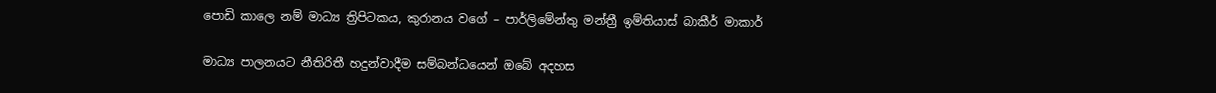පොඩි කාලෙ නම් මාධ්‍ය ත්‍රිපිටකය, කුරානය වගේ – පාර්ලිමේන්තු මන්ත්‍රී ඉම්තියාස් බාකීර් මාකාර්

මාධ්‍ය පාලනයට නීතිරිතී හදුන්වාදීම සම්බන්ධයෙන් ඔබේ අදහස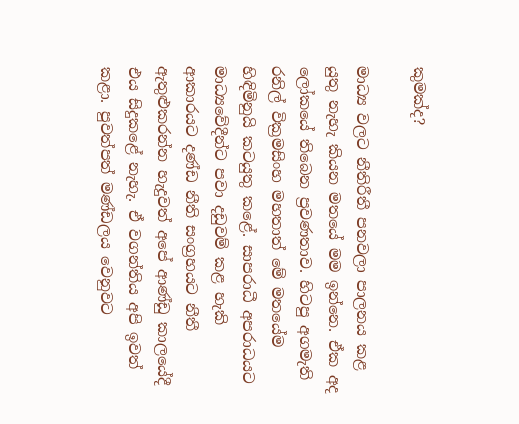කුමක්ද?

මාධ්‍ය වලට නීතිරීතී පනවලා පාලනය කළ යුතු නැහැ කියන මතයේ මම ඉන්නෙ. ඒක අද ලෝකයේ තිබෙන ප්‍රවණතාව. හිටපු අගමැති රනිල් වික්‍රමසිංහ මහතාත් මේ මතයේම හිඳිමිනුයි කටයුතු කළේ. සාපරාධී අපරාධයට මාධ්‍යවේදීන්ට පවා දඩුවම් කළ හැකි ආකාරයට දණ්ඩ නීති සංග්‍රහයට නීතී ඇතුළුකරන්න හැදුවත් අපේ ආණ්ඩු කාලයේදී එය සිදුකළේ නැහැ. ඒ වගන්තිය අපි ඉවත් කළා. පුවත්පත් මණ්ඩලය වෙනුවට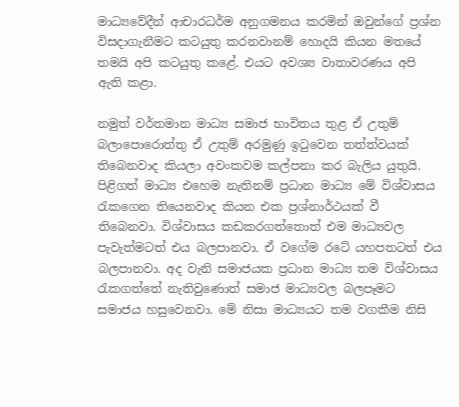මාධ්‍යවේදීන් ආචාරධර්ම අනුගමනය කරමින් ඔවුන්ගේ ප්‍රශ්න විසදාගැනීමට කටයුතු කරනවානම් හොදයි කියන මතයේ තමයි අපි කටයුතු කළේ. එයට අවශ්‍ය වාතාවරණය අපි ඇති කළා.

නමුත් වර්තමාන මාධ්‍ය සමාජ භාවිතය තුළ ඒ උතුම් බලාපොරොත්තු ඒ උතුම් අරමුණු ඉටුවෙන තත්ත්වයක් තිබෙනවාද කියලා අවංකවම කල්පනා කර බැලිය යුතුයි. පිළිගත් මාධ්‍ය එහෙම නැතිනම් ප්‍රධාන මාධ්‍ය මේ විශ්වාසය රැකගෙන තියෙනවාද කියන එක ප්‍රශ්නාර්ථයක් වී තිබෙනවා. විශ්වාසය කඩකරගත්තොත් එම මාධ්‍යවල පැවැත්මටත් එය බලපානවා. ඒ වගේම රටේ යහපතටත් එය බලපානවා. අද වැනි සමාජයක ප්‍රධාන මාධ්‍ය තම විශ්වාසය රැකගත්තේ නැතිවුණොත් සමාජ මාධ්‍යවල බලපෑමට සමාජය හසුවෙනවා. මේ නිසා මාධ්‍යයට තම වගකීම නිසි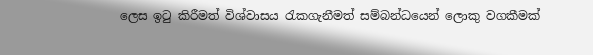ලෙස ඉටු කිරීමත් විශ්වාසය රැකගැනීමත් සම්බන්ධයෙන් ලොකු වගකීමක්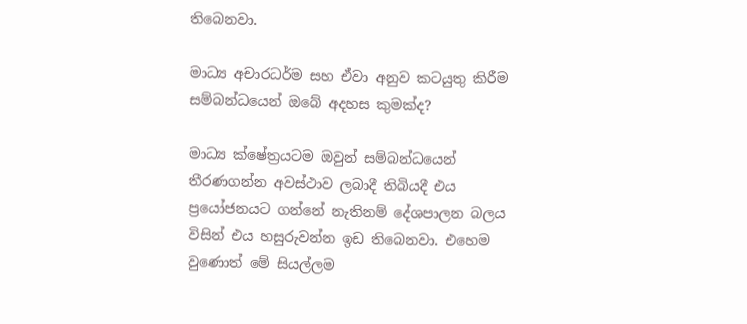තිබෙනවා.

මාධ්‍ය අචාරධර්ම සහ ඒවා අනුව කටයුතු කිරීම සම්බන්ධයෙන් ඔබේ අදහස කුමක්ද?

මාධ්‍ය ක්ෂේත්‍රයටම ඔවුන් සම්බන්ධයෙන් තීරණගන්න අවස්ථාව ලබාදී තිබියදී එය ප්‍රයෝජනයට ගන්නේ නැතිනම් දේශපාලන බලය විසින් එය හසුරුවන්න ඉඩ තිබෙනවා. එහෙම වුණොත් මේ සියල්ලම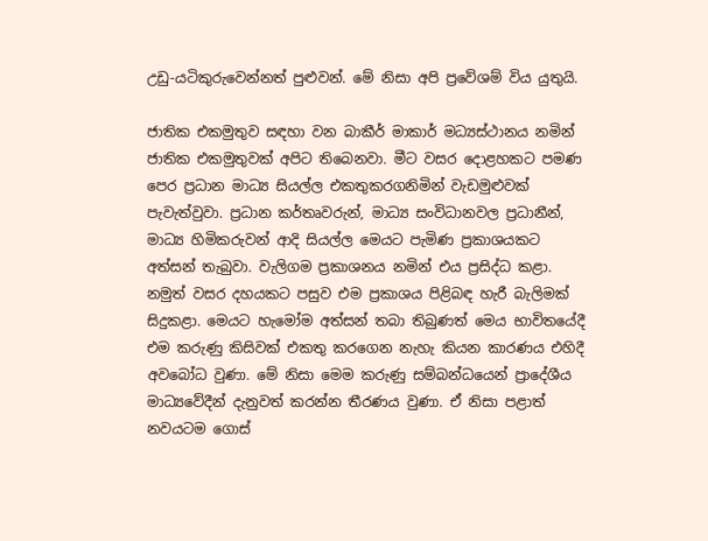උඩු-යටිකුරුවෙන්නත් පුළුවන්. මේ නිසා අපි ප්‍රවේශම් විය යුතුයි.

ජාතික එකමුතුව සඳහා වන බාකීර් මාකාර් මධ්‍යස්ථානය නමින් ජාතික එකමුතුවක් අපිට තිබෙනවා. මීට වසර දොළහකට පමණ පෙර ප්‍රධාන මාධ්‍ය සියල්ල එකතුකරගනිමින් වැඩමුළුවක් පැවැත්වුවා. ප්‍රධාන කර්තෘවරුන්, මාධ්‍ය සංවිධානවල ප්‍රධානීන්, මාධ්‍ය හිමිකරුවන් ආදි සියල්ල මෙයට පැමිණ ප්‍රකාශයකට අත්සන් තැබුවා. වැලිගම ප්‍රකාශනය නමින් එය ප්‍රසිද්ධ කළා. නමුත් වසර දහයකට පසුව එම ප්‍රකාශය පිළිබඳ හැරී බැලිමක් සිදුකළා. මෙයට හැමෝම අත්සන් තබා තිබුණත් මෙය භාවිතයේදී එම කරුණු කිසිවක් එකතු කරගෙන නැහැ කියන කාරණය එහිදී අවබෝධ වුණා. මේ නිසා මෙම කරුණු සම්බන්ධයෙන් ප්‍රාදේශීය මාධ්‍යවේදීන් දැනුවත් කරන්න තීරණය වුණා. ඒ නිසා පළාත් නවයටම ගොස්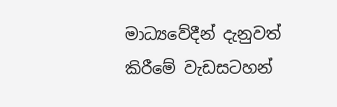මාධ්‍යවේදීන් දැනුවත් කිරීමේ වැඩසටහන්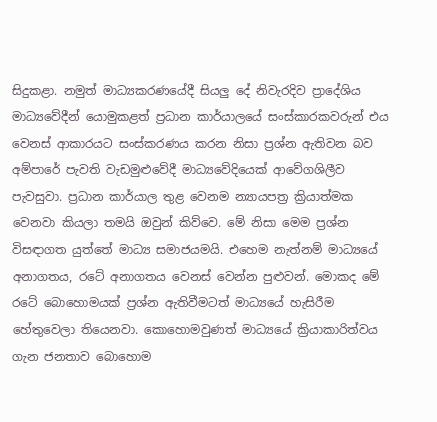සිදුකළා. නමුත් මාධ්‍යකරණයේදී සියලු දේ නිවැරදිව ප්‍රාදේශිය මාධ්‍යවේදීන් යොමුකළත් ප්‍රධාන කාර්යාලයේ සංස්කාරකවරුන් එය වෙනස් ආකාරයට සංස්කරණය කරන නිසා ප්‍රශ්න ඇතිවන බව අම්පාරේ පැවති වැඩමුළුවේදී මාධ්‍යවේදියෙක් ආවේගශිලීව පැවසුවා. ප්‍රධාන කාර්යාල තුළ වෙනම න්‍යායපත්‍ර ක්‍රියාත්මක වෙනවා කියලා තමයි ඔවුන් කිව්වෙ. මේ නිසා මෙම ප්‍රශ්න විසඳාගත යුත්තේ මාධ්‍ය සමාජයමයි. එහෙම නැත්නම් මාධ්‍යයේ අනාගතය, රටේ අනාගතය වෙනස් වෙන්න පුළුවන්. මොකද මේ රටේ බොහොමයක් ප්‍රශ්න ඇතිවීමටත් මාධ්‍යයේ හැසිරීම හේතුවෙලා තියෙනවා. කොහොමවුණත් මාධ්‍යයේ ක්‍රියාකාරිත්වය ගැන ජනතාව බොහොම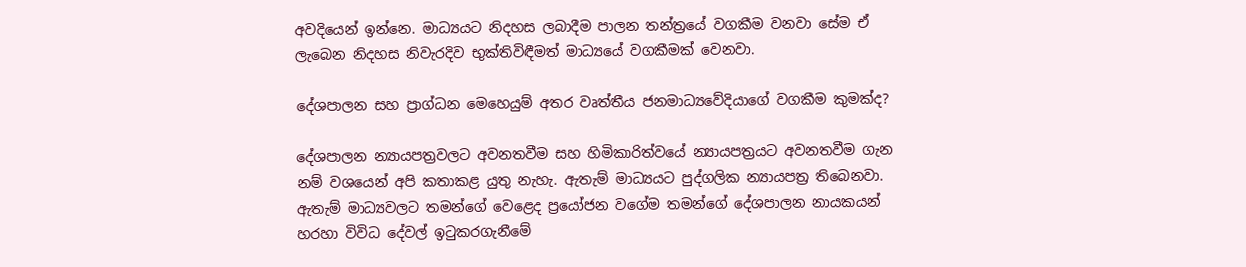අවදියෙන් ඉන්නෙ. මාධ්‍යයට නිදහස ලබාදීම පාලන තන්ත්‍රයේ වගකීම වනවා සේම ඒ ලැබෙන නිදහස නිවැරදිව භුක්තිවිඳීමත් මාධ්‍යයේ වගකීමක් වෙනවා.

දේශපාලන සහ ප්‍රාග්ධන මෙහෙයුම් අතර වෘත්තීය ජනමාධ්‍යවේදියාගේ වගකීම කුමක්ද?

දේශපාලන න්‍යායපත්‍රවලට අවනතවීම සහ හිමිකාරිත්වයේ න්‍යායපත්‍රයට අවනතවීම ගැන නම් වශයෙන් අපි කතාකළ යුතු නැහැ. ඇතැම් මාධ්‍යයට පුද්ගලික න්‍යායපත්‍ර තිබෙනවා. ඇතැම් මාධ්‍යවලට තමන්ගේ වෙළෙද ප්‍රයෝජන වගේම තමන්ගේ දේශපාලන නායකයන් හරහා විවිධ දේවල් ඉටුකරගැනීමේ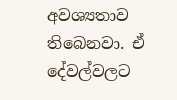අවශ්‍යතාව තිබෙනවා. ඒ දේවල්වලට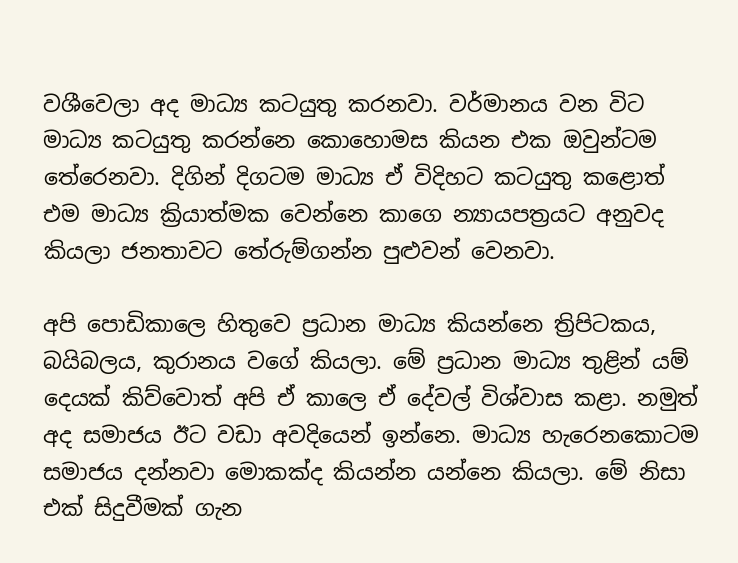වශීවෙලා අද මාධ්‍ය කටයුතු කරනවා. වර්මානය වන විට මාධ්‍ය කටයුතු කරන්නෙ කොහොමස කියන එක ඔවුන්ටම තේරෙනවා. දිගින් දිගටම මාධ්‍ය ඒ විදිහට කටයුතු කළොත් එම මාධ්‍ය ක්‍රියාත්මක වෙන්නෙ කාගෙ න්‍යායපත්‍රයට අනුවද කියලා ජනතාවට තේරුම්ගන්න පුළුවන් වෙනවා.

අපි පොඩිකාලෙ හිතුවෙ ප්‍රධාන මාධ්‍ය කියන්නෙ ත්‍රිපිටකය, බයිබලය, කුරානය වගේ කියලා. මේ ප්‍රධාන මාධ්‍ය තුළින් යම් දෙයක් කිව්වොත් අපි ඒ කාලෙ ඒ දේවල් විශ්වාස කළා. නමුත් අද සමාජය ඊට වඩා අවදියෙන් ඉන්නෙ. මාධ්‍ය හැරෙනකොටම සමාජය දන්නවා මොකක්ද කියන්න යන්නෙ කියලා. මේ නිසා එක් සිදුවීමක් ගැන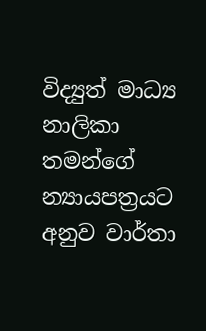විද්‍යුත් මාධ්‍ය නාලිකා තමන්ගේ න්‍යායපත්‍රයට අනුව වාර්තා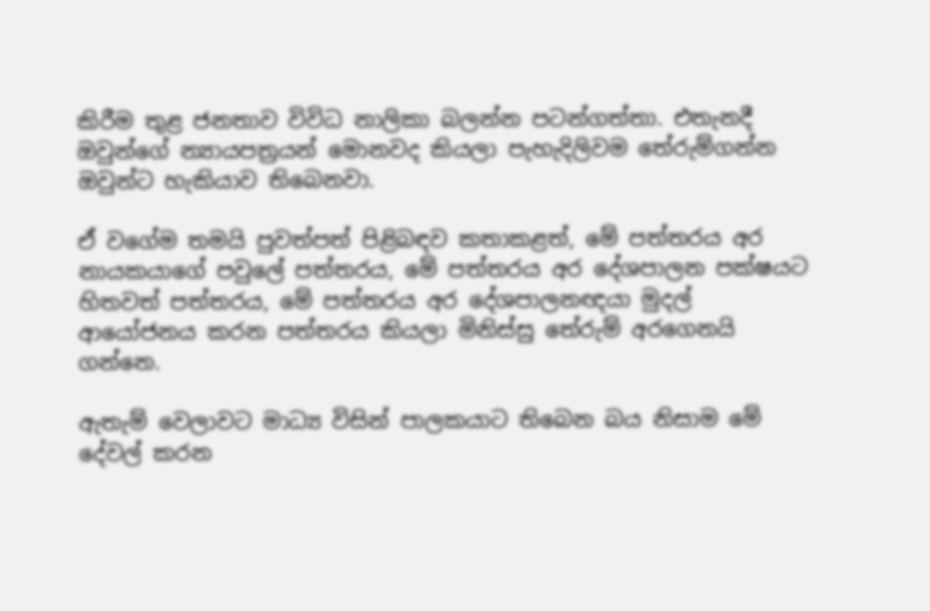කිරීම තුළ ජනතාව විවිධ නාලිකා බලන්න පටන්ගත්තා. එතැනදී ඔවුන්ගේ න්‍යායපත්‍රයන් මොනවද කියලා පැහැදිලිවම තේරුම්ගන්න ඔවුන්ට හැකියාව තිබෙනවා.

ඒ වගේම තමයි පුවත්පත් පිළිබඳව කතාකළත්, මේ පත්තරය අර නායකයාගේ පවුලේ පත්තරය, මේ පත්තරය අර දේශපාලන පක්ෂයට හිතවත් පත්තරය, මේ පත්තරය අර දේශපාලනඥයා මුදල් ආයෝජනය කරන පත්තරය කියලා මිනිස්සු තේරුම් අරගෙනයි ගන්නෙ.

ඇතැම් වෙලාවට මාධ්‍ය විසින් පාලකයාට තිබෙන බය නිසාම මේ දේවල් කරන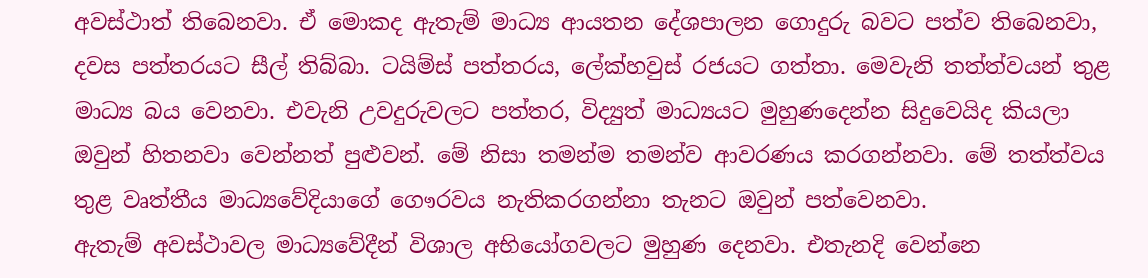අවස්ථාත් තිබෙනවා. ඒ මොකද ඇතැම් මාධ්‍ය ආයතන දේශපාලන ගොදුරු බවට පත්ව තිබෙනවා, දවස පත්තරයට සීල් තිබ්බා. ටයිම්ස් පත්තරය, ලේක්හවුස් රජයට ගත්තා. මෙවැනි තත්ත්වයන් තුළ මාධ්‍ය බය වෙනවා. එවැනි උවදුරුවලට පත්තර, විද්‍යුත් මාධ්‍යයට මුහුණදෙන්න සිදුවෙයිද කියලා ඔවුන් හිතනවා වෙන්නත් පුළුවන්. මේ නිසා තමන්ම තමන්ව ආවරණය කරගන්නවා. මේ තත්ත්වය තුළ වෘත්තීය මාධ්‍යවේදියාගේ ගෞරවය නැතිකරගන්නා තැනට ඔවුන් පත්වෙනවා.
ඇතැම් අවස්ථාවල මාධ්‍යවේදීන් විශාල අභියෝගවලට මුහුණ දෙනවා. එතැනදි වෙන්නෙ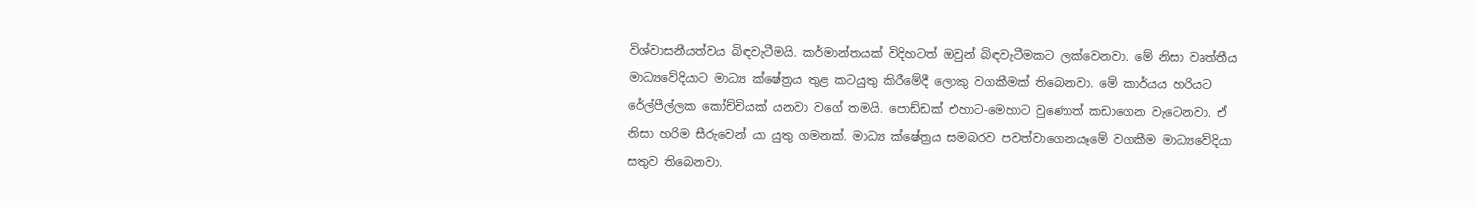විශ්වාසනීයත්වය බිඳවැටීමයි. කර්මාන්තයක් විදිහටත් ඔවුන් බිඳවැටීමකට ලක්වෙනවා. මේ නිසා වෘත්තීය මාධ්‍යවේදියාට මාධ්‍ය ක්ෂේත්‍රය තුළ කටයුතු කිරීමේදී ලොකු වගකීමක් තිබෙනවා. මේ කාර්යය හරියට රේල්පීල්ලක කෝච්චියක් යනවා වගේ තමයි. පොඩ්ඩක් එහාට-මෙහාට වුණොත් කඩාගෙන වැටෙනවා. ඒ නිසා හරිම සීරුවෙන් යා යුතු ගමනක්. මාධ්‍ය ක්ෂේත්‍රය සමබරව පවත්වාගෙනයෑමේ වගකීම මාධ්‍යවේදියා සතුව තිබෙනවා.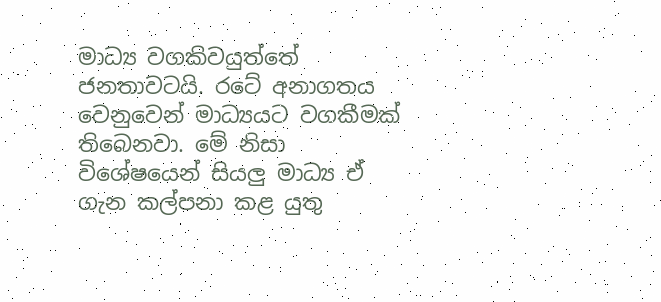මාධ්‍ය වගකිවයුත්තේ ජනතාවටයි. රටේ අනාගතය වෙනුවෙන් මාධ්‍යයට වගකීමක් තිබෙනවා. මේ නිසා විශේෂයෙන් සියලු මාධ්‍ය ඒ ගැන කල්පනා කළ යුතු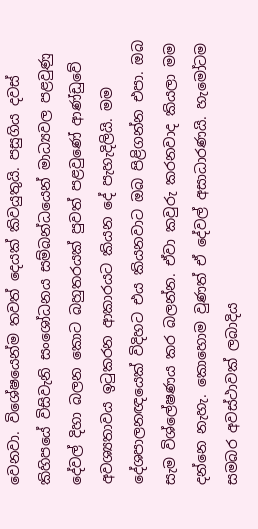වෙනවා. විශේෂයෙන්ම තවත් දෙයක් කිවයුතුයි. පසුගිය දවස් කිහිපයේ විසිවැනි සංශෝධනය සම්බන්ධයෙන් මාධ්‍යවල පළවුණු දේවල් දිහා බලන කොට බහුතරයක් පුවත් පළවුණේ ආණ්ඩුවේ අවශ්‍යතාවය ඉටුකරන ආකාරයට කියන දේ පැහැදිලියි. මම දේශපාලනඥයෙක් විදිහට එය කියනවාට ඔබ පිළිගන්න එපා. ඔබ සැම විශ්ලේෂණය කර බලන්න. ඒවා කවුරු කරනවාද කියලා මම දන්නෙ නැහැ. කොහොම වුණත් ඒ දේවල් අසාධාරණයි. හැමෝටම සමබර අවස්ථාවක් ලබාදිය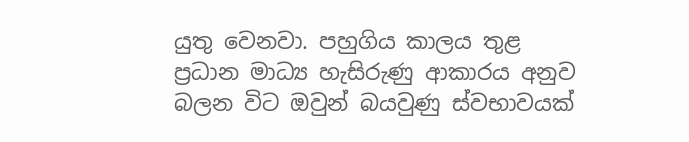යුතු වෙනවා. පහුගිය කාලය තුළ ප්‍රධාන මාධ්‍ය හැසිරුණු ආකාරය අනුව බලන විට ඔවුන් බයවුණු ස්වභාවයක්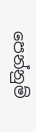පෙන්නුම්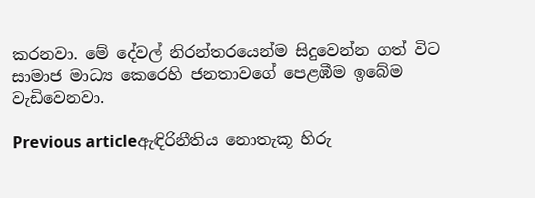කරනවා. මේ දේවල් නිරන්තරයෙන්ම සිදුවෙන්න ගත් විට සාමාජ මාධ්‍ය කෙරෙහි ජනතාවගේ පෙළඹීම ඉබේම වැඩිවෙනවා.

Previous articleඇඳිරිනීතිය නොතැකූ හිරු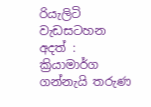රියැලිටි වැඩසටහන අදත් : ක්‍රියාමාර්ග ගන්නැයි තරුණ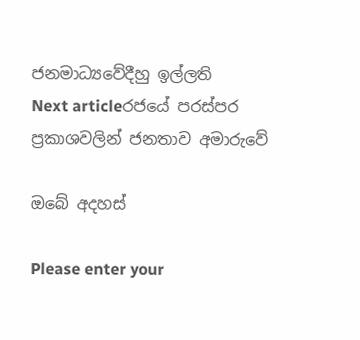ජනමාධ්‍යවේදීහු ඉල්ලති
Next articleරජයේ පරස්පර ප්‍රකාශවලින් ජනතාව අමාරුවේ

ඔබේ අදහස්

Please enter your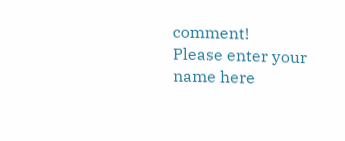comment!
Please enter your name here